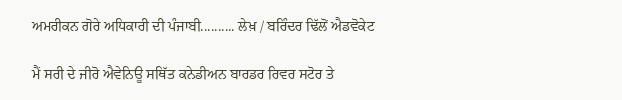ਅਮਰੀਕਨ ਗੋਰੇ ਅਧਿਕਾਰੀ ਦੀ ਪੰਜਾਬੀ.......... ਲੇਖ਼ / ਬਰਿੰਦਰ ਢਿੱਲੋਂ ਐਡਵੋਕੇਟ

ਮੈਂ ਸਰੀ ਦੇ ਜੀਰੋ ਐਵੇਨਿਊ ਸਥਿੱਤ ਕਨੇਡੀਅਨ ਬਾਰਡਰ ਰਿਵਰ ਸਟੋਰ ਤੇ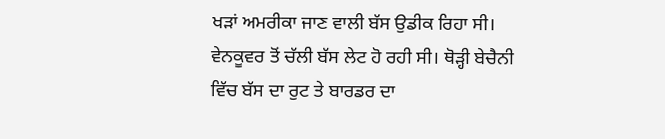ਖੜਾਂ ਅਮਰੀਕਾ ਜਾਣ ਵਾਲੀ ਬੱਸ ਉਡੀਕ ਰਿਹਾ ਸੀ। ਵੇਨਕੂਵਰ ਤੋਂ ਚੱਲੀ ਬੱਸ ਲੇਟ ਹੋ ਰਹੀ ਸੀ। ਥੋੜ੍ਹੀ ਬੇਚੈਨੀ ਵਿੱਚ ਬੱਸ ਦਾ ਰੁਟ ਤੇ ਬਾਰਡਰ ਦਾ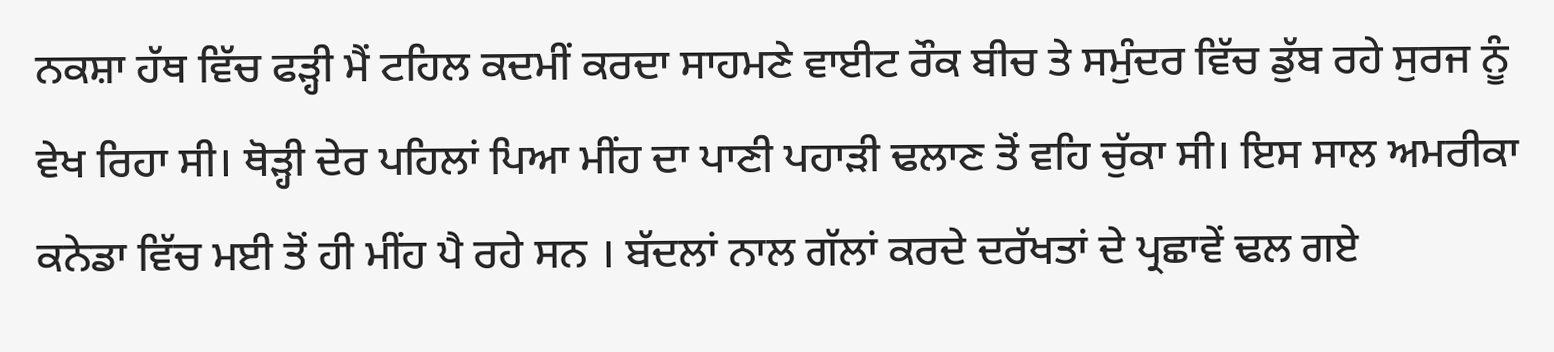ਨਕਸ਼ਾ ਹੱਥ ਵਿੱਚ ਫੜ੍ਹੀ ਮੈਂ ਟਹਿਲ ਕਦਮੀਂ ਕਰਦਾ ਸਾਹਮਣੇ ਵਾਈਟ ਰੌਕ ਬੀਚ ਤੇ ਸਮੁੰਦਰ ਵਿੱਚ ਡੁੱਬ ਰਹੇ ਸੁਰਜ ਨੂੰ ਵੇਖ ਰਿਹਾ ਸੀ। ਥੋੜ੍ਹੀ ਦੇਰ ਪਹਿਲਾਂ ਪਿਆ ਮੀਂਹ ਦਾ ਪਾਣੀ ਪਹਾੜੀ ਢਲਾਣ ਤੋਂ ਵਹਿ ਚੁੱਕਾ ਸੀ। ਇਸ ਸਾਲ ਅਮਰੀਕਾ ਕਨੇਡਾ ਵਿੱਚ ਮਈ ਤੋਂ ਹੀ ਮੀਂਹ ਪੈ ਰਹੇ ਸਨ । ਬੱਦਲਾਂ ਨਾਲ ਗੱਲਾਂ ਕਰਦੇ ਦਰੱਖਤਾਂ ਦੇ ਪ੍ਰਛਾਵੇਂ ਢਲ ਗਏ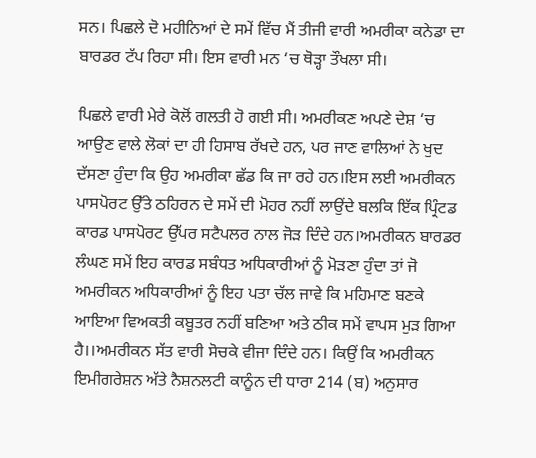ਸਨ। ਪਿਛਲੇ ਦੋ ਮਹੀਨਿਆਂ ਦੇ ਸਮੇਂ ਵਿੱਚ ਮੈਂ ਤੀਜੀ ਵਾਰੀ ਅਮਰੀਕਾ ਕਨੇਡਾ ਦਾ ਬਾਰਡਰ ਟੱਪ ਰਿਹਾ ਸੀ। ਇਸ ਵਾਰੀ ਮਨ ‘ਚ ਥੋੜ੍ਹਾ ਤੌਖਲਾ ਸੀ।

ਪਿਛਲੇ ਵਾਰੀ ਮੇਰੇ ਕੋਲੋਂ ਗਲਤੀ ਹੋ ਗਈ ਸੀ। ਅਮਰੀਕਣ ਅਪਣੇ ਦੇਸ਼ ‘ਚ ਆਉਣ ਵਾਲੇ ਲੋਕਾਂ ਦਾ ਹੀ ਹਿਸਾਬ ਰੱਖਦੇ ਹਨ, ਪਰ ਜਾਣ ਵਾਲਿਆਂ ਨੇ ਖੁਦ ਦੱਸਣਾ ਹੁੰਦਾ ਕਿ ਉਹ ਅਮਰੀਕਾ ਛੱਡ ਕਿ ਜਾ ਰਹੇ ਹਨ।ਇਸ ਲਈ ਅਮਰੀਕਨ ਪਾਸਪੋਰਟ ਉੱਤੇ ਠਹਿਰਨ ਦੇ ਸਮੇਂ ਦੀ ਮੋਹਰ ਨਹੀਂ ਲਾਉਂਦੇ ਬਲਕਿ ਇੱਕ ਪ੍ਰਿੰਟਡ ਕਾਰਡ ਪਾਸਪੋਰਟ ਉੱਪਰ ਸਟੈਪਲਰ ਨਾਲ ਜੋੜ ਦਿੰਦੇ ਹਨ।ਅਮਰੀਕਨ ਬਾਰਡਰ ਲੰਘਣ ਸਮੇਂ ਇਹ ਕਾਰਡ ਸਬੰਧਤ ਅਧਿਕਾਰੀਆਂ ਨੂੰ ਮੋੜਣਾ ਹੁੰਦਾ ਤਾਂ ਜੋ ਅਮਰੀਕਨ ਅਧਿਕਾਰੀਆਂ ਨੂੰ ਇਹ ਪਤਾ ਚੱਲ ਜਾਵੇ ਕਿ ਮਹਿਮਾਣ ਬਣਕੇ ਆਇਆ ਵਿਅਕਤੀ ਕਬੂਤਰ ਨਹੀਂ ਬਣਿਆ ਅਤੇ ਠੀਕ ਸਮੇਂ ਵਾਪਸ ਮੁੜ ਗਿਆ ਹੈ।।ਅਮਰੀਕਨ ਸੱਤ ਵਾਰੀ ਸੋਚਕੇ ਵੀਜਾ ਦਿੰਦੇ ਹਨ। ਕਿਉਂ ਕਿ ਅਮਰੀਕਨ ਇਮੀਗਰੇਸ਼ਨ ਅੱਤੇ ਨੈਸ਼ਨਲਟੀ ਕਾਨੂੰਨ ਦੀ ਧਾਰਾ 214 (ਬ) ਅਨੁਸਾਰ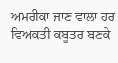ਅਮਰੀਕਾ ਜਾਣ ਵਾਲਾ ਹਰ ਵਿਅਕਤੀ ਕਬੂਤਰ ਬਣਕੇ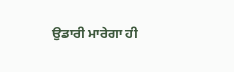ਉਡਾਰੀ ਮਾਰੇਗਾ ਹੀ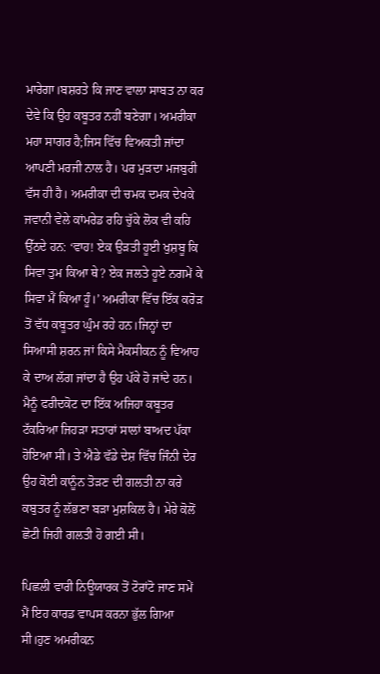ਮਾਰੇਗਾ।ਬਸ਼ਰਤੇ ਕਿ ਜਾਣ ਵਾਲਾ ਸਾਬਤ ਨਾ ਕਰ ਦੇਵੇ ਕਿ ਉਹ ਕਬੂਤਰ ਨਹੀਂ ਬਣੇਗਾ। ਅਮਰੀਕਾ ਮਹਾ ਸਾਗਰ ਹੈ;ਜਿਸ ਵਿੱਚ ਵਿਅਕਤੀ ਜਾਂਦਾ ਆਪਣੀ ਮਰਜੀ ਨਾਲ ਹੈ। ਪਰ ਮੁੜਦਾ ਮਜਬੁਰੀ ਵੱਸ ਹੀ ਹੈ। ਅਮਰੀਕਾ ਦੀ ਚਮਕ ਦਮਕ ਦੇਖਕੇ ਜਵਾਨੀ ਵੇਲੇ ਕਾਂਮਰੇਡ ਰਹਿ ਚੁੱਕੇ ਲੋਕ ਵੀ ਕਹਿ ਉੱਠਦੇ ਹਨ: ‘ਵਾਹ! ਏਕ ਉੜਤੀ ਹੂਈ ਖੁਸ਼ਬੂ ਕਿ ਸਿਵਾ ਤੁਮ ਕਿਆ ਥੇ? ਏਕ ਜਲਤੇ ਹੂਏ ਨਗਮੇਂ ਕੇ ਸਿਵਾ ਮੈਂ ਕਿਆ ਹੂੰ।’ ਅਮਰੀਕਾ ਵਿੱਚ ਇੱਕ ਕਰੋੜ ਤੋਂ ਵੱਧ ਕਬੂਤਰ ਘੁੰਮ ਰਹੇ ਹਨ।ਜਿਨ੍ਹਾਂ ਦਾ ਸਿਆਸੀ ਸ਼ਰਨ ਜਾਂ ਕਿਸੇ ਮੈਕਸੀਕਨ ਨੂੰ ਵਿਆਹ ਕੇ ਦਾਅ ਲੱਗ ਜਾਂਦਾ ਹੈ ਉਹ ਪੱਕੇ ਹੋ ਜਾਂਦੇ ਹਨ। ਮੈਨੂੰ ਫਰੀਦਕੋਟ ਦਾ ਇੱਕ ਅਜਿਹਾ ਕਬੂਤਰ ਟੱਕਰਿਆ ਜਿਹੜਾ ਸਤਾਰਾਂ ਸਾਲਾਂ ਬਾਅਦ ਪੱਕਾ ਹੋਇਆ ਸੀ। ਤੇ ਐਡੇ ਵੱਡੇ ਦੇਸ਼ ਵਿੱਚ ਜਿੰਨੀ ਦੇਰ ਉਹ ਕੋਈ ਕਾਨੂੰਨ ਤੋੜਣ ਦੀ ਗਲਤੀ ਨਾ ਕਰੇ ਕਬੁਤਰ ਨੂੰ ਲੱਭਣਾ ਬੜਾ ਮੁਸ਼ਕਿਲ ਹੈ। ਮੇਰੇ ਕੋਲੋਂ ਛੋਟੀ ਜਿਹੀ ਗਲਤੀ ਹੋ ਗਈ ਸੀ।

ਪਿਛਲੀ ਵਾਰੀ ਨਿਊਯਾਰਕ ਤੋਂ ਟੋਰਾਂਟੋ ਜਾਣ ਸਮੇਂ ਮੈਂ ਇਹ ਕਾਰਡ ਵਾਪਸ ਕਰਨਾ ਭੁੱਲ ਗਿਆ ਸੀ।ਹੁਣ ਅਮਰੀਕਨ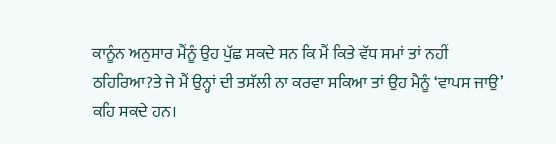ਕਾਨੂੰਨ ਅਨੁਸਾਰ ਮੈਂਨੂੰ ਉਹ ਪੁੱਛ ਸਕਦੇ ਸਨ ਕਿ ਮੈਂ ਕਿਤੇ ਵੱਧ ਸਮਾਂ ਤਾਂ ਨਹੀਂ ਠਹਿਰਿਆ?ਤੇ ਜੇ ਮੈਂ ਉਨ੍ਹਾਂ ਦੀ ਤਸੱਲੀ ਨਾ ਕਰਵਾ ਸਕਿਆ ਤਾਂ ਉਹ ਮੈਨੂੰ ‘ਵਾਪਸ ਜਾਉ’ ਕਹਿ ਸਕਦੇ ਹਨ।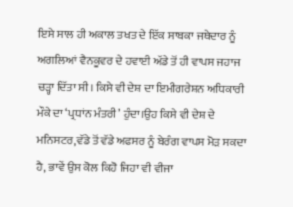ਇਸੇ ਸਾਲ ਹੀ ਅਕਾਲ ਤਖਤ ਦੇ ਇੱਕ ਸਾਬਕਾ ਜਥੇਦਾਰ ਨੂੰ ਅਗਲਿਆਂ ਵੈਨਕੂਵਰ ਦੇ ਹਵਾਈ ਅੱਡੇ ਤੋਂ ਹੀ ਵਾਪਸ ਜਹਾਜ ਚੜ੍ਹਾ ਦਿੱਤਾ ਸੀ। ਕਿਸੇ ਵੀ ਦੇਸ਼ ਦਾ ਇਮੀਗਰੇਸ਼ਨ ਅਧਿਕਾਰੀ ਮੌਕੇ ਦਾ ‘ਪ੍ਰਧਾਂਨ ਮੰਤਰੀ’ ਹੁੰਦਾ।ਉਹ ਕਿਸੇ ਵੀ ਦੇਸ਼ ਦੇ ਮਨਿਸਟਰ,ਵੱਡੇ ਤੋਂ ਵੱਡੇ ਅਫਸਰ ਨੂੰ ਬੇਰੰਗ ਵਾਪਸ ਮੋੜ ਸਕਦਾ ਹੈ, ਭਾਵੇਂ ਉਸ ਕੋਲ ਕਿਹੋ ਜਿਹਾ ਵੀ ਵੀਜਾ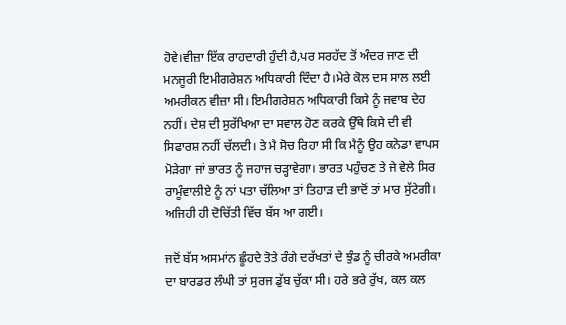ਹੋਵੇ।ਵੀਜ਼ਾ ਇੱਕ ਰਾਹਦਾਰੀ ਹੁੰਦੀ ਹੈ,ਪਰ ਸਰਹੱਦ ਤੋਂ ਅੰਦਰ ਜਾਣ ਦੀ ਮਨਜੂਰੀ ਇਮੀਗਰੇਸ਼ਨ ਅਧਿਕਾਰੀ ਦਿੰਦਾ ਹੈ।ਮੇਰੇ ਕੋਲ ਦਸ ਸਾਲ ਲਈ ਅਮਰੀਕਨ ਵੀਜ਼ਾ ਸੀ। ਇਮੀਗਰੇਸ਼ਨ ਅਧਿਕਾਰੀ ਕਿਸੇ ਨੂੰ ਜਵਾਬ ਦੇਹ ਨਹੀਂ। ਦੇਸ਼ ਦੀ ਸੁਰੱਖਿਆ ਦਾ ਸਵਾਲ ਹੋਣ ਕਰਕੇ ਉੱਥੇ ਕਿਸੇ ਦੀ ਵੀ ਸਿਫਾਰਸ਼ ਨਹੀਂ ਚੱਲਦੀ। ਤੇ ਮੈ ਸੋਚ ਰਿਹਾ ਸੀ ਕਿ ਮੈਨੂੰ ਉਹ ਕਨੇਡਾ ਵਾਪਸ ਮੋੜੇਗਾ ਜਾਂ ਭਾਰਤ ਨੂੰ ਜਹਾਜ ਚੜ੍ਹਾਵੇਗਾ। ਭਾਰਤ ਪਹੁੰਚਣ ਤੇ ਜੇ ਵੇਲੇ ਸਿਰ ਰਾਮੂੰਵਾਲੀਏ ਨੂੰ ਨਾਂ ਪਤਾ ਚੱਲਿਆ ਤਾਂ ਤਿਹਾੜ ਦੀ ਭਾਦੋਂ ਤਾਂ ਮਾਰ ਸੁੱਟੇਗੀ। ਅਜਿਹੀ ਹੀ ਦੋਚਿੱਤੀ ਵਿੱਚ ਬੱਸ ਆ ਗਈ।

ਜਦੋਂ ਬੱਸ ਅਸਮਾਂਨ ਛੂੰਹਦੇ ਤੋਤੇ ਰੰਗੇ ਦਰੱਖਤਾਂ ਦੇ ਝੁੰਡ ਨੂੰ ਚੀਰਕੇ ਅਮਰੀਕਾ ਦਾ ਬਾਰਡਰ ਲੰਘੀ ਤਾਂ ਸੁਰਜ ਡੁੱਬ ਚੁੱਕਾ ਸੀ। ਹਰੇ ਭਰੇ ਰੁੱਖ, ਕਲ ਕਲ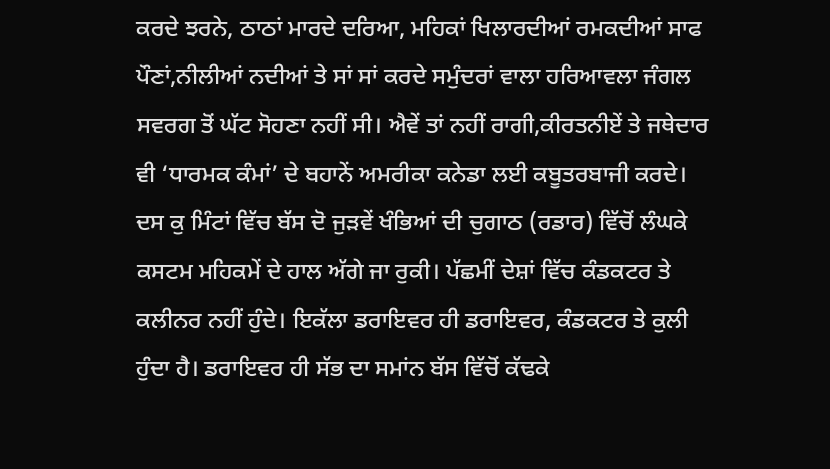ਕਰਦੇ ਝਰਨੇ, ਠਾਠਾਂ ਮਾਰਦੇ ਦਰਿਆ, ਮਹਿਕਾਂ ਖਿਲਾਰਦੀਆਂ ਰਮਕਦੀਆਂ ਸਾਫ ਪੌਣਾਂ,ਨੀਲੀਆਂ ਨਦੀਆਂ ਤੇ ਸਾਂ ਸਾਂ ਕਰਦੇ ਸਮੁੰਦਰਾਂ ਵਾਲਾ ਹਰਿਆਵਲਾ ਜੰਗਲ ਸਵਰਗ ਤੋਂ ਘੱਟ ਸੋਹਣਾ ਨਹੀਂ ਸੀ। ਐਵੇਂ ਤਾਂ ਨਹੀਂ ਰਾਗੀ,ਕੀਰਤਨੀਏਂ ਤੇ ਜਥੇਦਾਰ ਵੀ ‘ਧਾਰਮਕ ਕੰਮਾਂ’ ਦੇ ਬਹਾਨੇਂ ਅਮਰੀਕਾ ਕਨੇਡਾ ਲਈ ਕਬੂਤਰਬਾਜੀ ਕਰਦੇ। ਦਸ ਕੁ ਮਿੰਟਾਂ ਵਿੱਚ ਬੱਸ ਦੋ ਜੁੜਵੇਂ ਖੰਭਿਆਂ ਦੀ ਚੁਗਾਠ (ਰਡਾਰ) ਵਿੱਚੋਂ ਲੰਘਕੇ ਕਸਟਮ ਮਹਿਕਮੇਂ ਦੇ ਹਾਲ ਅੱਗੇ ਜਾ ਰੁਕੀ। ਪੱਛਮੀਂ ਦੇਸ਼ਾਂ ਵਿੱਚ ਕੰਡਕਟਰ ਤੇ ਕਲੀਨਰ ਨਹੀਂ ਹੁੰਦੇ। ਇਕੱਲਾ ਡਰਾਇਵਰ ਹੀ ਡਰਾਇਵਰ, ਕੰਡਕਟਰ ਤੇ ਕੁਲੀ ਹੁੰਦਾ ਹੈ। ਡਰਾਇਵਰ ਹੀ ਸੱਭ ਦਾ ਸਮਾਂਨ ਬੱਸ ਵਿੱਚੋਂ ਕੱਢਕੇ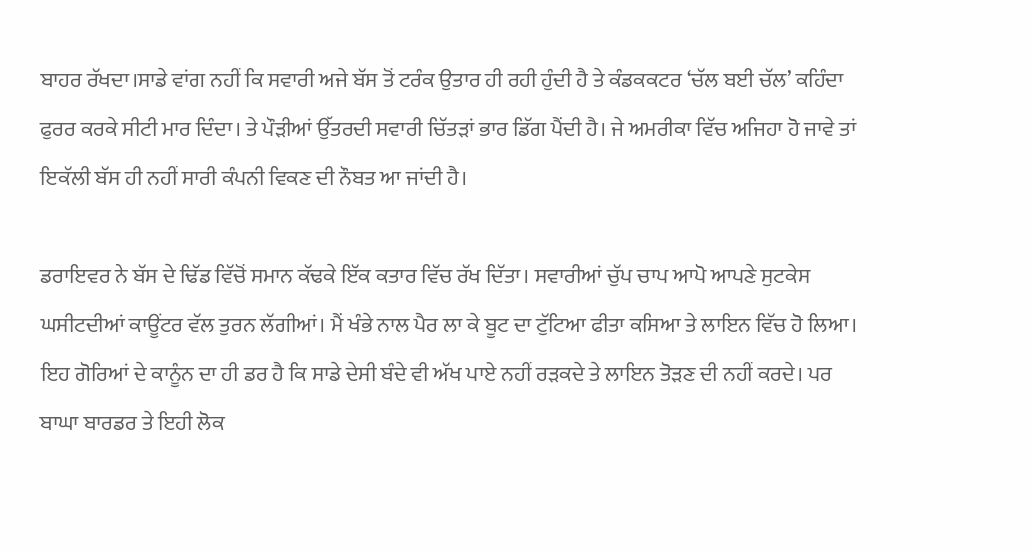ਬਾਹਰ ਰੱਖਦਾ।ਸਾਡੇ ਵਾਂਗ ਨਹੀਂ ਕਿ ਸਵਾਰੀ ਅਜੇ ਬੱਸ ਤੋਂ ਟਰੰਕ ਉਤਾਰ ਹੀ ਰਹੀ ਹੁੰਦੀ ਹੈ ਤੇ ਕੰਡਕਕਟਰ ‘ਚੱਲ ਬਈ ਚੱਲ’ ਕਹਿੰਦਾ ਫੁਰਰ ਕਰਕੇ ਸੀਟੀ ਮਾਰ ਦਿੰਦਾ। ਤੇ ਪੌੜੀਆਂ ਉੱਤਰਦੀ ਸਵਾਰੀ ਚਿੱਤੜਾਂ ਭਾਰ ਡਿੱਗ ਪੈਂਦੀ ਹੈ। ਜੇ ਅਮਰੀਕਾ ਵਿੱਚ ਅਜਿਹਾ ਹੋ ਜਾਵੇ ਤਾਂ ਇਕੱਲੀ ਬੱਸ ਹੀ ਨਹੀਂ ਸਾਰੀ ਕੰਪਨੀ ਵਿਕਣ ਦੀ ਨੌਬਤ ਆ ਜਾਂਦੀ ਹੈ।

ਡਰਾਇਵਰ ਨੇ ਬੱਸ ਦੇ ਢਿੱਡ ਵਿੱਚੋਂ ਸਮਾਨ ਕੱਢਕੇ ਇੱਕ ਕਤਾਰ ਵਿੱਚ ਰੱਖ ਦਿੱਤਾ। ਸਵਾਰੀਆਂ ਚੁੱਪ ਚਾਪ ਆਪੋ ਆਪਣੇ ਸੁਟਕੇਸ ਘਸੀਟਦੀਆਂ ਕਾਊਂਟਰ ਵੱਲ ਤੁਰਨ ਲੱਗੀਆਂ। ਮੈਂ ਖੰਭੇ ਨਾਲ ਪੈਰ ਲਾ ਕੇ ਬੂਟ ਦਾ ਟੁੱਟਿਆ ਫੀਤਾ ਕਸਿਆ ਤੇ ਲਾਇਨ ਵਿੱਚ ਹੋ ਲਿਆ। ਇਹ ਗੋਰਿਆਂ ਦੇ ਕਾਨੂੰਨ ਦਾ ਹੀ ਡਰ ਹੈ ਕਿ ਸਾਡੇ ਦੇਸੀ ਬੰਦੇ ਵੀ ਅੱਖ ਪਾਏ ਨਹੀਂ ਰੜਕਦੇ ਤੇ ਲਾਇਨ ਤੋੜਣ ਦੀ ਨਹੀਂ ਕਰਦੇ। ਪਰ ਬਾਘਾ ਬਾਰਡਰ ਤੇ ਇਹੀ ਲੋਕ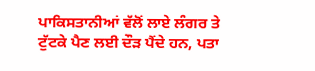ਪਾਕਿਸਤਾਨੀਆਂ ਵੱਲੋਂ ਲਾਏ ਲੰਗਰ ਤੇ ਟੁੱਟਕੇ ਪੈਣ ਲਈ ਦੌੜ ਪੈਂਦੇ ਹਨ, ਪਤਾ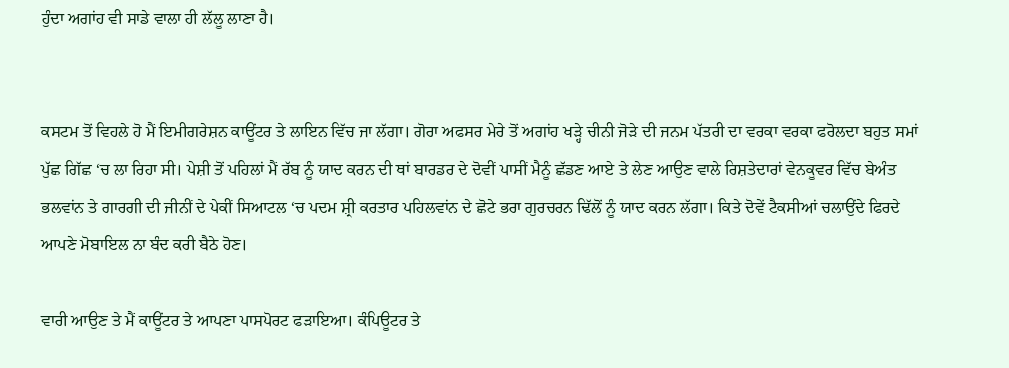ਹੁੰਦਾ ਅਗਾਂਹ ਵੀ ਸਾਡੇ ਵਾਲਾ ਹੀ ਲੱਲੂ ਲਾਣਾ ਹੈ।


ਕਸਟਮ ਤੋਂ ਵਿਹਲੇ ਹੋ ਮੈਂ ਇਮੀਗਰੇਸ਼ਨ ਕਾਊਂਟਰ ਤੇ ਲਾਇਨ ਵਿੱਚ ਜਾ ਲੱਗਾ। ਗੋਰਾ ਅਫਸਰ ਮੇਰੇ ਤੋਂ ਅਗਾਂਹ ਖੜ੍ਹੇ ਚੀਨੀ ਜੋੜੇ ਦੀ ਜਨਮ ਪੱਤਰੀ ਦਾ ਵਰਕਾ ਵਰਕਾ ਫਰੋਲਦਾ ਬਹੁਤ ਸਮਾਂ ਪੁੱਛ ਗਿੱਛ ‘ਚ ਲਾ ਰਿਹਾ ਸੀ। ਪੇਸ਼ੀ ਤੋਂ ਪਹਿਲਾਂ ਮੈਂ ਰੱਬ ਨੂੰ ਯਾਦ ਕਰਨ ਦੀ ਥਾਂ ਬਾਰਡਰ ਦੇ ਦੋਵੀਂ ਪਾਸੀਂ ਮੈਨੂੰ ਛੱਡਣ ਆਏ ਤੇ ਲੇਣ ਆਉਣ ਵਾਲੇ ਰਿਸ਼ਤੇਦਾਰਾਂ ਵੇਨਕੂਵਰ ਵਿੱਚ ਬੇਅੰਤ ਭਲਵਾਂਨ ਤੇ ਗਾਰਗੀ ਦੀ ਜੀਨੀਂ ਦੇ ਪੇਕੀਂ ਸਿਆਟਲ ‘ਚ ਪਦਮ ਸ਼੍ਰੀ ਕਰਤਾਰ ਪਹਿਲਵਾਂਨ ਦੇ ਛੋਟੇ ਭਰਾ ਗੁਰਚਰਨ ਢਿੱਲੋਂ ਨੂੰ ਯਾਦ ਕਰਨ ਲੱਗਾ। ਕਿਤੇ ਦੋਵੇਂ ਟੈਕਸੀਆਂ ਚਲਾਉਂਦੇ ਫਿਰਦੇ ਆਪਣੇ ਮੋਬਾਇਲ ਨਾ ਬੰਦ ਕਰੀ ਬੈਠੇ ਹੋਣ।

ਵਾਰੀ ਆਉਣ ਤੇ ਮੈਂ ਕਾਊਂਟਰ ਤੇ ਆਪਣਾ ਪਾਸਪੋਰਟ ਫੜਾਇਆ। ਕੰਪਿਊਟਰ ਤੇ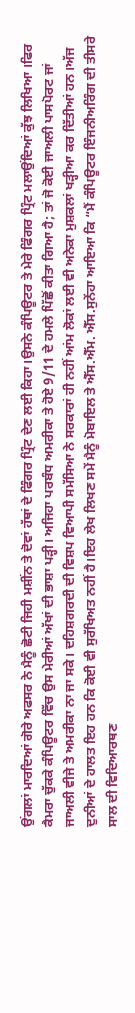ਉਂਗਲਾਂ ਮਾਰਦਿਆਂ ਗੋਰੇ ਅਫਸਰ ਨੇ ਮੈਨੂੰ ਛੋਟੀ ਜਿਹੀ ਮਸ਼ੀਂਨ ਤੇ ਦੋਵਾਂ ਹੱਥਾਂ ਦੇ ਫਿੰਗਰ ਪ੍ਰਿੰਟ ਦੇਣ ਲਈ ਕਿਹਾ।ਉਸਨੇ ਕੰਪਿਊਟਰ ਤੇ ਮੇਰੇ ਫਿੰਗਰ ਪ੍ਰਿੰਟ ਮਲਾਉਂਦਿਆਂ ਕੁੱਝ ਲਿਖਿਆ ।ਫਿਰ ਕੈਮਰਾ ਚੁੱਕਕੇ ਕੰਪਿਊਟਰ ਵਿੱਚ ਉਸ ਮੇਰੀਆਂ ਅੱਖਾਂ ਦੀ ਭਾਸ਼ਾ ਪੜ੍ਹੀ। ਅਜਿਹਾ ਪਰਬੰਧ ਅਮਰੀਕਾ ਤੇ ਹੋਏ 9/11 ਦੇ ਹਮਲੇ ਪਿੱਛੋਂ ਕੀਤਾ ਗਿਆ ਹੈ; ਤਾਂ ਜੋ ਕੋਈ ਜਾਅਲੀ ਪਾਸਪੋਰਟ ਜਾਂ ਜਾਅਲੀ ਵੀਜੇ ਤੇ ਅਮਰੀਕਾ ਨਾ ਜਾ ਸਕੇ। ਦਹਿਸ਼ਗਰਦੀ ਦੀ ਵਿਸ਼ਪ ਵਿਆਪੀ ਸਮੱਸਿਆ ਨੇ ਸਰਕਾਰਾਂ ਹੀ ਨਹੀਂ ਆਂਮ ਲੋਕਾਂ ਲਈ ਵੀ ਅਨੇਕਾ ਮੁਸ਼ਕਲਾਂ ਖੜ੍ਹੀਆ ਕਰ ਦਿੱਤੀਆਂ ਹਨ।ਅੱਜ ਦੁਨੀਆਂ ਦੇ ਹਾਲਤ ਇਹ ਹਨ ਕਿ ਕੋਈ ਵੀ ਸੁਰੱਖਿਅਤ ਨਹੀਂ ਹੈ।ਇਹ ਲੇਖ ਲਿਖਣ ਸਮੇਂ ਮੈਨੂੰ ਮੋਬਾਇਲ ਤੇ ਐੱਸ.ਐੱਮ. ਐੱਸ.ਸੁਨੇਂਹਾ ਆਇਆ ਕਿ “ਮੈਂ ਕੰਪਿਊਟਰ ਇੰਜਨੀਅਰਿੰਗ ਦੀ ਤੀਸਰੇ ਸਾਲ ਦੀ ਵਿਦਿਆਰਥਣ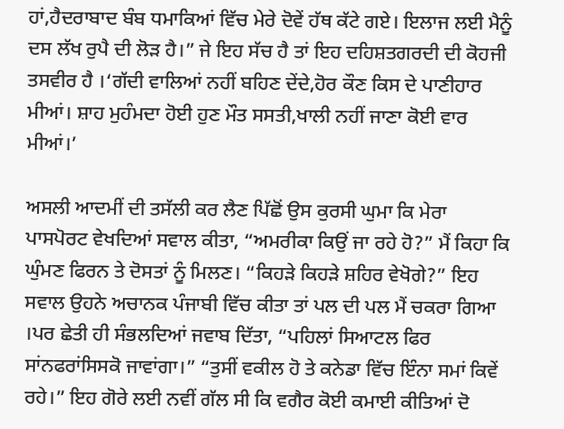ਹਾਂ,ਹੈਦਰਾਬਾਦ ਬੰਬ ਧਮਾਕਿਆਂ ਵਿੱਚ ਮੇਰੇ ਦੋਵੇਂ ਹੱਥ ਕੱਟੇ ਗਏ। ਇਲਾਜ ਲਈ ਮੈਨੂੰ ਦਸ ਲੱਖ ਰੁਪੈ ਦੀ ਲੋੜ ਹੈ।” ਜੇ ਇਹ ਸੱਚ ਹੈ ਤਾਂ ਇਹ ਦਹਿਸ਼ਤਗਰਦੀ ਦੀ ਕੋਹਜੀ ਤਸਵੀਰ ਹੈ ।‘ਗੱਦੀ ਵਾਲਿਆਂ ਨਹੀਂ ਬਹਿਣ ਦੇਂਦੇ,ਹੋਰ ਕੌਣ ਕਿਸ ਦੇ ਪਾਣੀਹਾਰ ਮੀਆਂ। ਸ਼ਾਹ ਮੁਹੰਮਦਾ ਹੋਈ ਹੁਣ ਮੌਤ ਸਸਤੀ,ਖਾਲੀ ਨਹੀਂ ਜਾਣਾ ਕੋਈ ਵਾਰ ਮੀਆਂ।’

ਅਸਲੀ ਆਦਮੀਂ ਦੀ ਤਸੱਲੀ ਕਰ ਲੈਣ ਪਿੱਛੋਂ ਉਸ ਕੁਰਸੀ ਘੁਮਾ ਕਿ ਮੇਰਾ ਪਾਸਪੋਰਟ ਵੇਖਦਿਆਂ ਸਵਾਲ ਕੀਤਾ, “ਅਮਰੀਕਾ ਕਿਉਂ ਜਾ ਰਹੇ ਹੋ?” ਮੈਂ ਕਿਹਾ ਕਿ ਘੁੰਮਣ ਫਿਰਨ ਤੇ ਦੋਸਤਾਂ ਨੂੰ ਮਿਲਣ। “ਕਿਹੜੇ ਕਿਹੜੇ ਸ਼ਹਿਰ ਵੇਖੋਗੇ?” ਇਹ ਸਵਾਲ ਉਹਨੇ ਅਚਾਨਕ ਪੰਜਾਬੀ ਵਿੱਚ ਕੀਤਾ ਤਾਂ ਪਲ ਦੀ ਪਲ ਮੈਂ ਚਕਰਾ ਗਿਆ ।ਪਰ ਛੇਤੀ ਹੀ ਸੰਭਲਦਿਆਂ ਜਵਾਬ ਦਿੱਤਾ, “ਪਹਿਲਾਂ ਸਿਆਟਲ ਫਿਰ ਸਾਂਨਫਰਾਂਸਿਸਕੋ ਜਾਵਾਂਗਾ।” “ਤੁਸੀਂ ਵਕੀਲ ਹੋ ਤੇ ਕਨੇਡਾ ਵਿੱਚ ਇੰਨਾ ਸਮਾਂ ਕਿਵੇਂ ਰਹੇ।” ਇਹ ਗੋਰੇ ਲਈ ਨਵੀਂ ਗੱਲ ਸੀ ਕਿ ਵਗੈਰ ਕੋਈ ਕਮਾਈ ਕੀਤਿਆਂ ਦੋ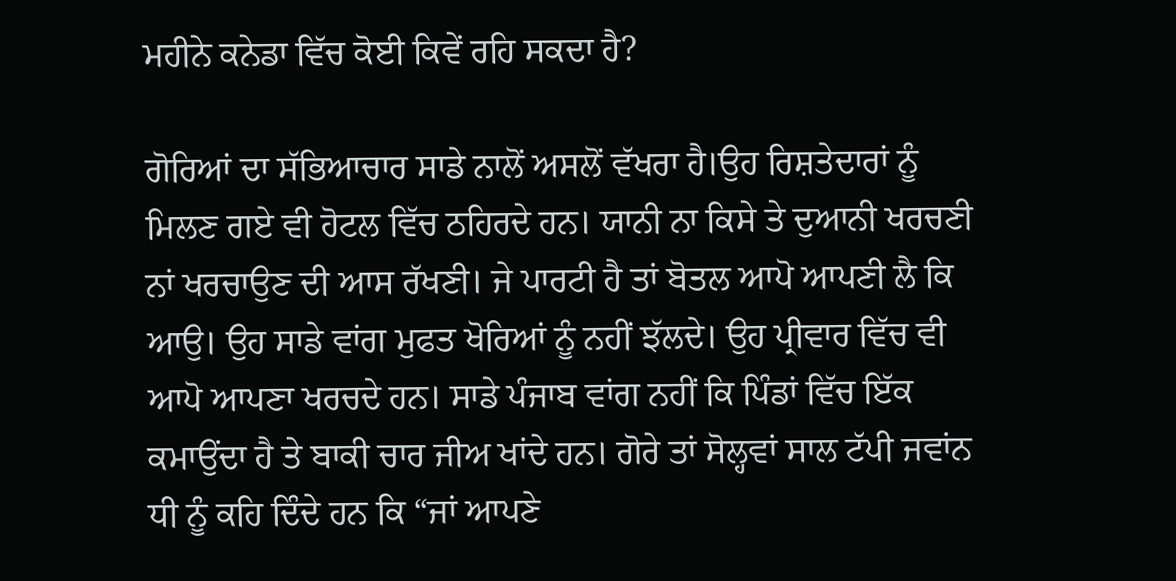ਮਹੀਨੇ ਕਨੇਡਾ ਵਿੱਚ ਕੋਈ ਕਿਵੇਂ ਰਹਿ ਸਕਦਾ ਹੈ?

ਗੋਰਿਆਂ ਦਾ ਸੱਭਿਆਚਾਰ ਸਾਡੇ ਨਾਲੋਂ ਅਸਲੋਂ ਵੱਖਰਾ ਹੈ।ਉਹ ਰਿਸ਼ਤੇਦਾਰਾਂ ਨੂੰ ਮਿਲਣ ਗਏ ਵੀ ਹੋਟਲ ਵਿੱਚ ਠਹਿਰਦੇ ਹਨ। ਯਾਨੀ ਨਾ ਕਿਸੇ ਤੇ ਦੁਆਨੀ ਖਰਚਣੀ ਨਾਂ ਖਰਚਾਉਣ ਦੀ ਆਸ ਰੱਖਣੀ। ਜੇ ਪਾਰਟੀ ਹੈ ਤਾਂ ਬੋਤਲ ਆਪੋ ਆਪਣੀ ਲੈ ਕਿ ਆਉ। ਉਹ ਸਾਡੇ ਵਾਂਗ ਮੁਫਤ ਖੋਰਿਆਂ ਨੂੰ ਨਹੀਂ ਝੱਲਦੇ। ਉਹ ਪ੍ਰੀਵਾਰ ਵਿੱਚ ਵੀ ਆਪੋ ਆਪਣਾ ਖਰਚਦੇ ਹਨ। ਸਾਡੇ ਪੰਜਾਬ ਵਾਂਗ ਨਹੀਂ ਕਿ ਪਿੰਡਾਂ ਵਿੱਚ ਇੱਕ ਕਮਾਉਂਦਾ ਹੈ ਤੇ ਬਾਕੀ ਚਾਰ ਜੀਅ ਖਾਂਦੇ ਹਨ। ਗੋਰੇ ਤਾਂ ਸੋਲ੍ਹਵਾਂ ਸਾਲ ਟੱਪੀ ਜਵਾਂਨ ਧੀ ਨੂੰ ਕਹਿ ਦਿੰਦੇ ਹਨ ਕਿ “ਜਾਂ ਆਪਣੇ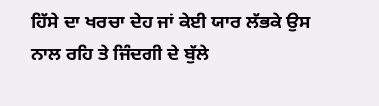ਹਿੱਸੇ ਦਾ ਖਰਚਾ ਦੇਹ ਜਾਂ ਕੇਈ ਯਾਰ ਲੱਭਕੇ ਉਸ ਨਾਲ ਰਹਿ ਤੇ ਜਿੰਦਗੀ ਦੇ ਬੁੱਲੇ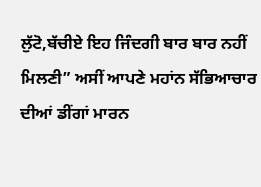ਲੁੱਟੋ,ਬੱਚੀਏ ਇਹ ਜਿੰਦਗੀ ਬਾਰ ਬਾਰ ਨਹੀਂ ਮਿਲਣੀ” ਅਸੀਂ ਆਪਣੇ ਮਹਾਂਨ ਸੱਭਿਆਚਾਰ ਦੀਆਂ ਡੀਂਗਾਂ ਮਾਰਨ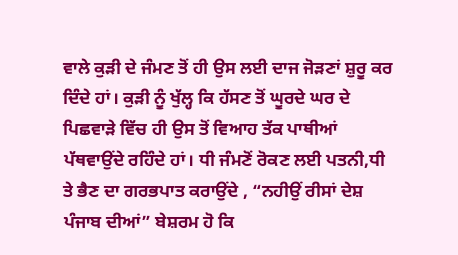ਵਾਲੇ ਕੁੜੀ ਦੇ ਜੰਮਣ ਤੋਂ ਹੀ ਉਸ ਲਈ ਦਾਜ ਜੋੜਣਾਂ ਸ਼ੁਰੂ ਕਰ ਦਿੰਦੇ ਹਾਂ। ਕੁੜੀ ਨੂੰ ਖੁੱਲ੍ਹ ਕਿ ਹੱਸਣ ਤੋਂ ਘੂਰਦੇ ਘਰ ਦੇ ਪਿਛਵਾੜੇ ਵਿੱਚ ਹੀ ਉਸ ਤੋਂ ਵਿਆਹ ਤੱਕ ਪਾਥੀਆਂ ਪੱਥਵਾਉਂਦੇ ਰਹਿੰਦੇ ਹਾਂ। ਧੀ ਜੰਮਣੋਂ ਰੋਕਣ ਲਈ ਪਤਨੀ,ਧੀ ਤੇ ਭੈਣ ਦਾ ਗਰਭਪਾਤ ਕਰਾਉਂਦੇ , “ਨਹੀਉਂ ਰੀਸਾਂ ਦੇਸ਼ ਪੰਜਾਬ ਦੀਆਂ” ਬੇਸ਼ਰਮ ਹੋ ਕਿ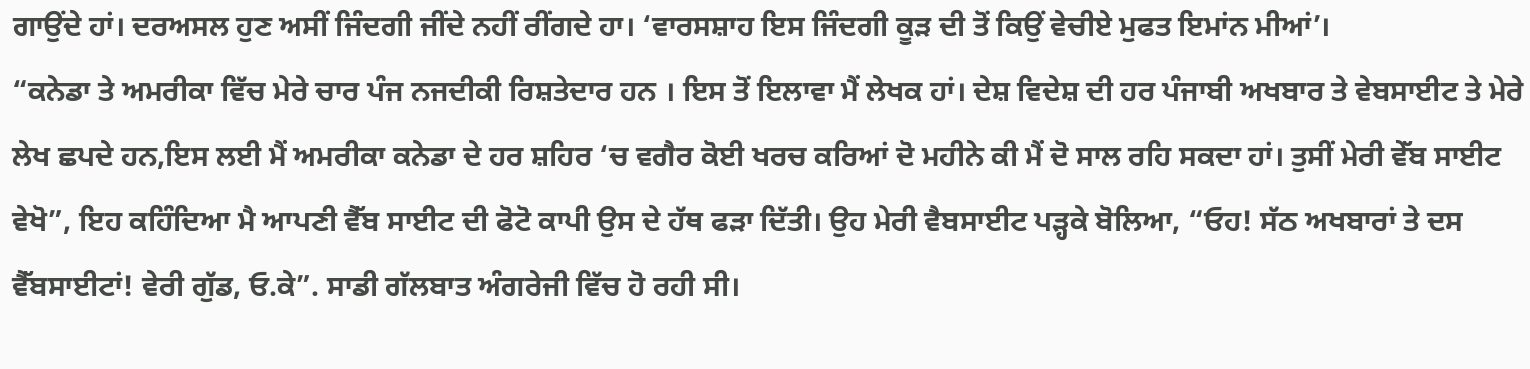ਗਾਉਂਦੇ ਹਾਂ। ਦਰਅਸਲ ਹੁਣ ਅਸੀਂ ਜਿੰਦਗੀ ਜੀਂਦੇ ਨਹੀਂ ਰੀਂਗਦੇ ਹਾ। ‘ਵਾਰਸਸ਼ਾਹ ਇਸ ਜਿੰਦਗੀ ਕੂੜ ਦੀ ਤੋਂ ਕਿਉਂ ਵੇਚੀਏ ਮੁਫਤ ਇਮਾਂਨ ਮੀਆਂ’।
“ਕਨੇਡਾ ਤੇ ਅਮਰੀਕਾ ਵਿੱਚ ਮੇਰੇ ਚਾਰ ਪੰਜ ਨਜਦੀਕੀ ਰਿਸ਼ਤੇਦਾਰ ਹਨ । ਇਸ ਤੋਂ ਇਲਾਵਾ ਮੈਂ ਲੇਖਕ ਹਾਂ। ਦੇਸ਼ ਵਿਦੇਸ਼ ਦੀ ਹਰ ਪੰਜਾਬੀ ਅਖਬਾਰ ਤੇ ਵੇਬਸਾਈਟ ਤੇ ਮੇਰੇ ਲੇਖ ਛਪਦੇ ਹਨ,ਇਸ ਲਈ ਮੈਂ ਅਮਰੀਕਾ ਕਨੇਡਾ ਦੇ ਹਰ ਸ਼ਹਿਰ ‘ਚ ਵਗੈਰ ਕੋਈ ਖਰਚ ਕਰਿਆਂ ਦੋ ਮਹੀਨੇ ਕੀ ਮੈਂ ਦੋ ਸਾਲ ਰਹਿ ਸਕਦਾ ਹਾਂ। ਤੁਸੀਂ ਮੇਰੀ ਵੇੱਬ ਸਾਈਟ ਵੇਖੋ”, ਇਹ ਕਹਿੰਦਿਆ ਮੈ ਆਪਣੀ ਵੈੱਬ ਸਾਈਟ ਦੀ ਫੋਟੋ ਕਾਪੀ ਉਸ ਦੇ ਹੱਥ ਫੜਾ ਦਿੱਤੀ। ਉਹ ਮੇਰੀ ਵੈਬਸਾਈਟ ਪੜ੍ਹਕੇ ਬੋਲਿਆ, “ਓਹ! ਸੱਠ ਅਖਬਾਰਾਂ ਤੇ ਦਸ ਵੈੱਬਸਾਈਟਾਂ! ਵੇਰੀ ਗੁੱਡ, ਓ.ਕੇ”. ਸਾਡੀ ਗੱਲਬਾਤ ਅੰਗਰੇਜੀ ਵਿੱਚ ਹੋ ਰਹੀ ਸੀ।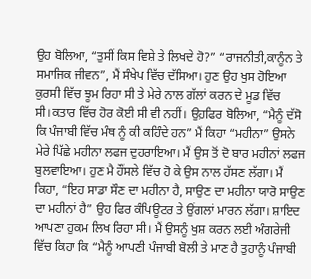ਉਹ ਬੋਲਿਆ, “ਤੁਸੀਂ ਕਿਸ ਵਿਸ਼ੇ ਤੇ ਲਿਖਦੇ ਹੋ?” “ਰਾਜਨੀਤੀ,ਕਾਨੂੰਨ ਤੇ ਸਮਾਜਿਕ ਜੀਵਨ”, ਮੈਂ ਸੰਖੇਪ ਵਿੱਚ ਦੱਸਿਆ। ਹੁਣ ਉਹ ਖੁਸ ਹੋਇਆ ਕੁਰਸੀ ਵਿੱਚ ਝੂਮ ਰਿਹਾ ਸੀ ਤੇ ਮੇਰੇ ਨਾਲ ਗੱਲਾਂ ਕਰਨ ਦੇ ਮੂਡ ਵਿੱਚ ਸੀ।ਕਤਾਰ ਵਿੱਚ ਹੋਰ ਕੋਈ ਸੀ ਵੀ ਨਹੀਂ। ਉਹ਼ਫਿਰ ਬੋਲਿਆ, “ਮੈਨੂੰ ਦੱਸੋ ਕਿ ਪੰਜਾਬੀ ਵਿੱਚ ਮੰਥ ਨੂੰ ਕੀ ਕਹਿੰਦੇ ਹਨ” ਮੈਂ ਕਿਹਾ “ਮਹੀਨਾ” ਉਸਨੇ ਮੇਰੇ ਪਿੱਛੇ ਮਹੀਨਾ ਲਫਜ ਦੁਹਰਾਇਆ। ਮੈਂ ਉਸ ਤੋਂ ਦੋ ਬਾਰ ਮਹੀਨਾਂ ਲਫਜ ਬੁਲਵਾਇਆ। ਹੁਣ ਮੈ ਹੌਂਸਲੇ ਵਿੱਚ ਹੋ ਕੇ ਉਸ ਨਾਲ ਹੱਸਣ ਲੱਗਾ। ਮੈਂ ਕਿਹਾ, “ਇਹ ਸਾਡਾ ਸੌਣ ਦਾ ਮਹੀਨਾ ਹੈ, ਸਾਉਣ ਦਾ ਮਹੀਨਾ ਯਾਰੋ ਸਾਉਣ ਦਾ ਮਹੀਨਾਂ ਹੈ” ਉਹ ਫਿਰ ਕੰਪਿਊਟਰ ਤੇ ਉਂਗਲਾਂ ਮਾਰਨ ਲੱਗਾ। ਸ਼ਾਇਦ ਆਪਣਾ ਹੁਕਮ ਲਿਖ ਰਿਹਾ ਸੀ। ਮੈਂ ਉਸਨੂੰ ਖੁਸ਼ ਕਰਨ ਲਈ ਅੰਗਰੇਜੀ ਵਿੱਚ ਕਿਹਾ ਕਿ “ਮੈਨੂੰ ਆਪਣੀ ਪੰਜਾਬੀ ਬੋਲੀ ਤੇ ਮਾਣ ਹੈ ਤੁਹਾਨੂੰ ਪੰਜਾਬੀ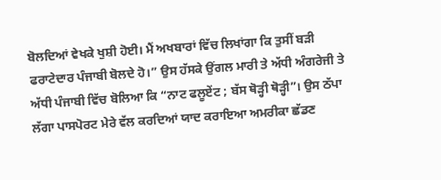ਬੋਲਦਿਆਂ ਵੇਖਕੇ ਖੁਸ਼ੀ ਹੋਈ। ਮੈਂ ਅਖਬਾਰਾਂ ਵਿੱਚ ਲਿਖਾਂਗਾ ਕਿ ਤੁਸੀਂ ਬੜੀ ਫਰਾਟੇਦਾਰ ਪੰਜਾਬੀ ਬੋਲਦੇ ਹੋ।” ਉਸ ਹੱਸਕੇ ਉਂਗਲ ਮਾਰੀ ਤੇ ਅੱਧੀ ਅੰਗਰੇਜੀ ਤੇ ਅੱਧੀ ਪੰਜਾਬੀ ਵਿੱਚ ਬੋਲਿਆ ਕਿ “ਨਾਟ ਫਲੂਏਂਟ ; ਬੱਸ ਥੋੜ੍ਹੀ ਥੋੜ੍ਹੀ”। ਉਸ ਠੱਪਾ ਲੱਗਾ ਪਾਸਪੋਰਟ ਮੇਰੇ ਵੱਲ ਕਰਦਿਆਂ ਯਾਦ ਕਰਾਇਆ ਅਮਰੀਕਾ ਛੱਡਣ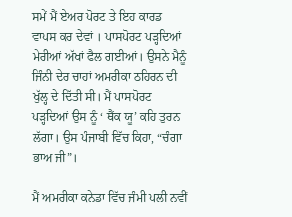ਸਮੇਂ ਮੈਂ ਏਅਰ ਪੋਰਟ ਤੇ ਇਹ ਕਾਰਡ ਵਾਪਸ ਕਰ ਦੇਵਾਂ । ਪਾਸਪੋਰਟ ਪੜ੍ਹਦਿਆਂ ਮੇਰੀਆਂ ਅੱਖਾਂ ਫੈਲ ਗਈਆਂ। ਉਸਨੇ ਮੈਨੂੰ ਜਿੰਨੀ ਦੇਰ ਚਾਹਾਂ ਅਮਰੀਕਾ ਠਹਿਰਨ ਦੀ ਖੁੱਲ੍ਹ ਦੇ ਦਿੱਤੀ ਸੀ। ਮੈਂ ਪਾਸਪੋਰਟ ਪੜ੍ਹਦਿਆਂ ਉਸ ਨੂੰ ‘ ਥੈਂਕ ਯੂ’ ਕਹਿ ਤੁਰਨ ਲੱਗਾ। ਉਸ ਪੰਜਾਬੀ ਵਿੱਚ ਕਿਹਾ, “ਚੰਗਾ ਭਾਅ ਜੀ”।

ਮੈਂ ਅਮਰੀਕਾ ਕਨੇਡਾ ਵਿੱਚ ਜੰਮੀ ਪਲੀ ਨਵੀਂ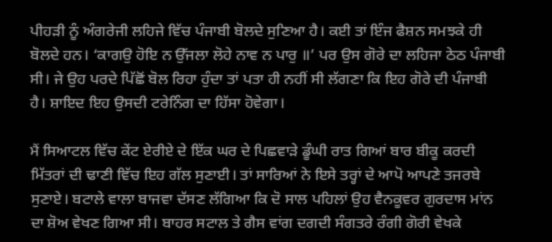ਪੀਹੜੀ ਨੂੰ ਅੰਗਰੇਜੀ ਲਹਿਜੇ ਵਿੱਚ ਪੰਜਾਬੀ ਬੋਲਦੇ ਸੁਣਿਆ ਹੈ। ਕਈ ਤਾਂ ਇੰਜ ਫੈਸ਼ਨ ਸਮਝਕੇ ਹੀ ਬੋਲਦੇ ਹਨ। ‘ਕਾਗਉ ਹੋਇ ਨ ਉੱਜਲਾ ਲੋਹੇ ਨਾਵ ਨ ਪਾਰੁ ॥’ ਪਰ ਉਸ ਗੋਰੇ ਦਾ ਲਹਿਜਾ ਠੇਠ ਪੰਜਾਬੀ ਸੀ। ਜੇ ਉਹ ਪਰਦੇ ਪਿੱਛੋਂ ਬੋਲ ਰਿਹਾ ਹੁੰਦਾ ਤਾਂ ਪਤਾ ਹੀ ਨਹੀਂ ਸੀ ਲੱਗਣਾ ਕਿ ਇਹ ਗੋਰੇ ਦੀ ਪੰਜਾਬੀ ਹੈ। ਸ਼ਾਇਦ ਇਹ ਉਸਦੀ ਟਰੇਨਿੰਗ ਦਾ ਹਿੱਸਾ ਹੋਵੇਗਾ।

ਮੈਂ ਸਿਆਟਲ ਵਿੱਚ ਕੇਂਟ ਏਰੀਏ ਦੇ ਇੱਕ ਘਰ ਦੇ ਪਿਛਵਾੜੇ ਡੂੰਘੀ ਰਾਤ ਗਿਆਂ ਬਾਰ ਬੀਕੂ ਕਰਦੀ ਮਿੱਤਰਾਂ ਦੀ ਢਾਣੀ ਵਿੱਚ ਇਹ ਗੱਲ ਸੁਣਾਈ। ਤਾਂ ਸਾਰਿਆਂ ਨੇ ਇਸੇ ਤਰ੍ਹਾਂ ਦੇ ਆਪੋ ਆਪਣੇ ਤਜਰਬੇ ਸੁਣਾਏ। ਬਟਾਲੇ ਵਾਲਾ ਬਾਜਵਾ ਦੱਸਣ ਲੱਗਿਆ ਕਿ ਦੋ ਸਾਲ ਪਹਿਲਾਂ ਉਹ ਵੈਨਕੂਵਰ ਗੁਰਦਾਸ ਮਾਂਨ ਦਾ ਸ਼ੋਅ ਵੇਖਣ ਗਿਆ ਸੀ। ਬਾਹਰ ਸਟਾਲ ਤੇ ਗੈਸ ਵਾਂਗ ਦਗਦੀ ਸੰਗਤਰੇ ਰੰਗੀ ਗੋਰੀ ਵੇਖਕੇ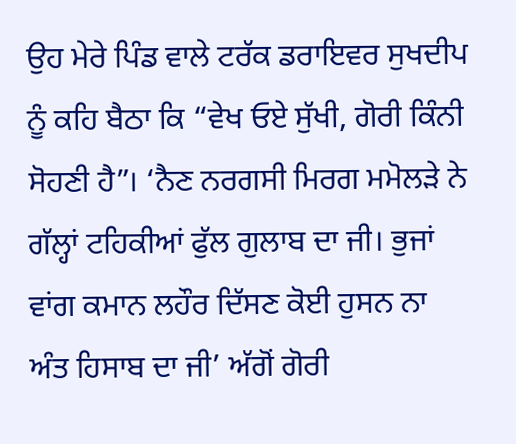ਉਹ ਮੇਰੇ ਪਿੰਡ ਵਾਲੇ ਟਰੱਕ ਡਰਾਇਵਰ ਸੁਖਦੀਪ ਨੂੰ ਕਹਿ ਬੈਠਾ ਕਿ “ਵੇਖ ਓਏ ਸੁੱਖੀ, ਗੋਰੀ ਕਿੰਨੀ ਸੋਹਣੀ ਹੈ”। ‘ਨੈਣ ਨਰਗਸੀ ਮਿਰਗ ਮਮੋਲੜੇ ਨੇ ਗੱਲ੍ਹਾਂ ਟਹਿਕੀਆਂ ਫੁੱਲ ਗੁਲਾਬ ਦਾ ਜੀ। ਭੁਜਾਂ ਵਾਂਗ ਕਮਾਨ ਲਹੌਰ ਦਿੱਸਣ ਕੋਈ ਹੁਸਨ ਨਾ ਅੰਤ ਹਿਸਾਬ ਦਾ ਜੀ’ ਅੱਗੋਂ ਗੋਰੀ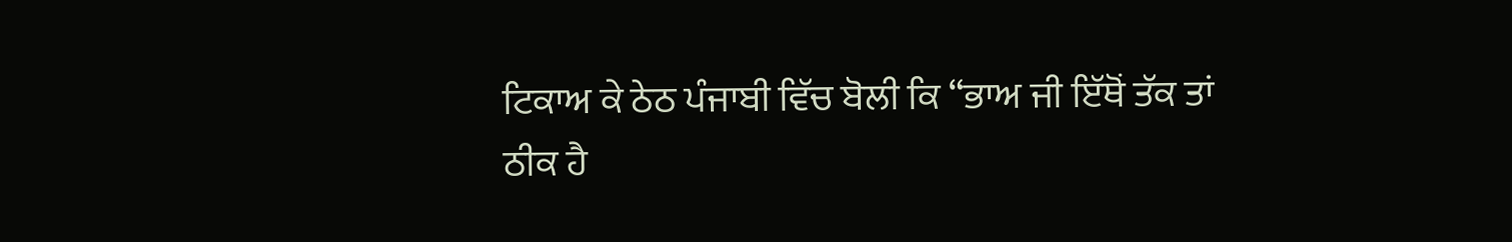ਟਿਕਾਅ ਕੇ ਠੇਠ ਪੰਜਾਬੀ ਵਿੱਚ ਬੋਲੀ ਕਿ “ਭਾਅ ਜੀ ਇੱਥੋਂ ਤੱਕ ਤਾਂ ਠੀਕ ਹੈ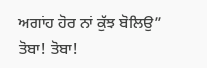ਅਗਾਂਹ ਹੋਰ ਨਾਂ ਕੁੱਝ ਬੋਲਿਉ” ਤੋਬਾ! ਤੋਬਾ!